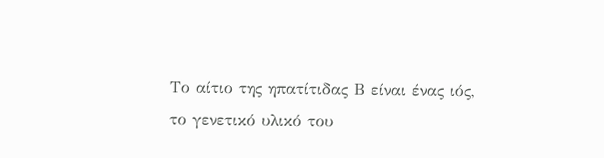Το αίτιο της ηπατίτιδας Β είναι ένας ιός, το γενετικό υλικό του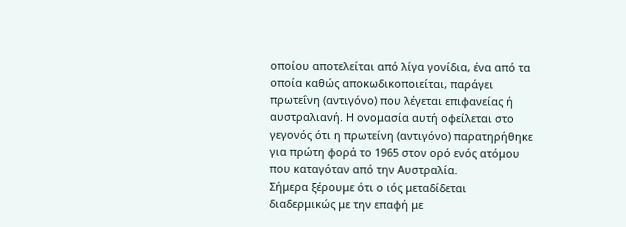οποίου αποτελείται από λίγα γονίδια, ένα από τα οποία καθώς αποκωδικοποιείται, παράγει πρωτεΐνη (αντιγόνο) που λέγεται επιφανείας ή αυστραλιανή. Η ονομασία αυτή οφείλεται στο γεγονός ότι η πρωτείνη (αντιγόνο) παρατηρήθηκε για πρώτη φορά το 1965 στον ορό ενός ατόμου που καταγόταν από την Αυστραλία.
Σήμερα ξέρουμε ότι ο ιός μεταδίδεται διαδερμικώς με την επαφή με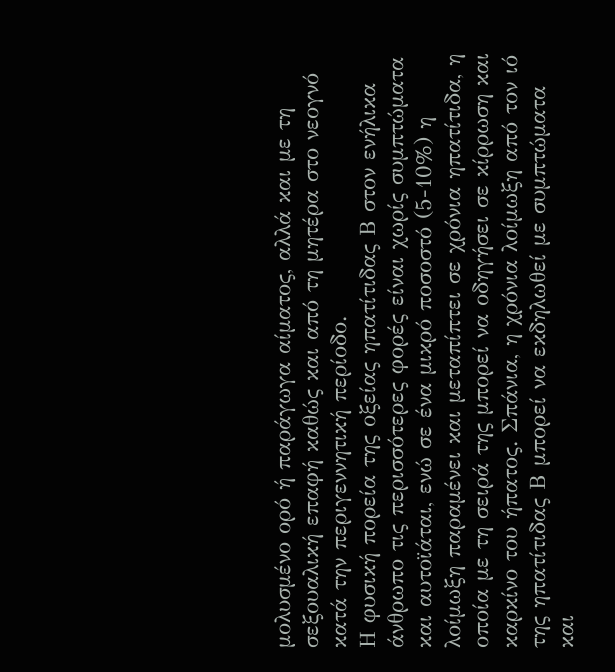μολυσμένο ορό ή παράγωγα αίματος, αλλά και με τη σεξουαλική επαφή καθώς και από τη μητέρα στο νεογνό κατά την περιγεννητική περίοδο.
Η φυσική πορεία της οξείας ηπατίτιδας Β στον ενήλικα άνθρωπο τις περισσότερες φορές είναι χωρίς συμπτώματα και αυτοϊάται, ενώ σε ένα μικρό ποσοστό (5-10%) η λοίμωξη παραμένει και μεταπίπτει σε χρόνια ηπατίτιδα, η οποία με τη σειρά της μπορεί να οδηγήσει σε κίρρωση και καρκίνο του ήπατος. Σπάνια, η χρόνια λοίμωξη από τον ιό της ηπατίτιδας Β μπορεί να εκδηλωθεί με συμπτώματα και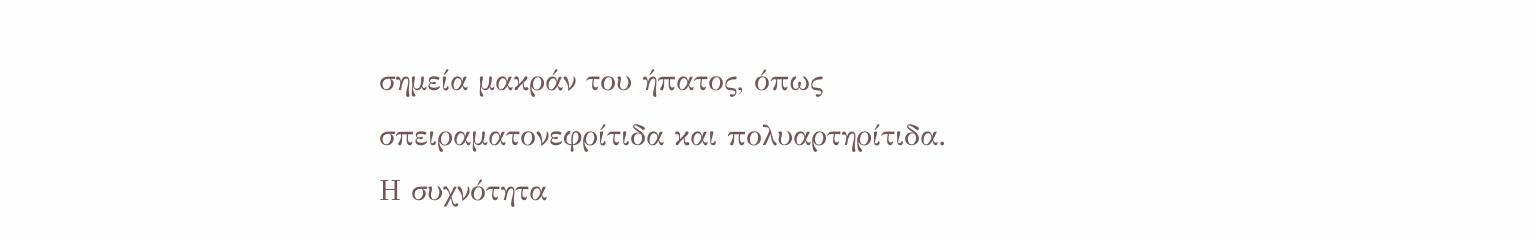σημεία μακράν του ήπατος, όπως σπειραματονεφρίτιδα και πολυαρτηρίτιδα.
Η συχνότητα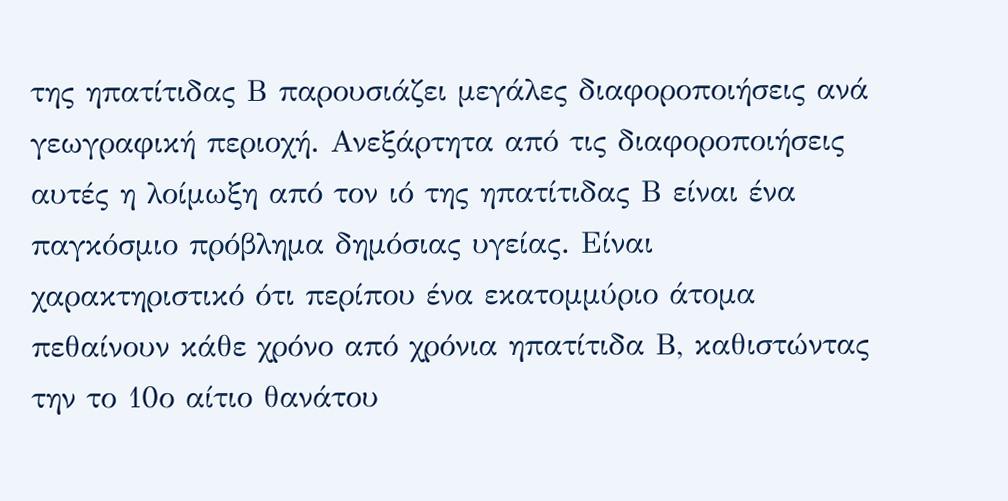της ηπατίτιδας Β παρουσιάζει μεγάλες διαφοροποιήσεις ανά γεωγραφική περιοχή. Ανεξάρτητα από τις διαφοροποιήσεις αυτές η λοίμωξη από τον ιό της ηπατίτιδας Β είναι ένα παγκόσμιο πρόβλημα δημόσιας υγείας. Είναι χαρακτηριστικό ότι περίπου ένα εκατομμύριο άτομα πεθαίνουν κάθε χρόνο από χρόνια ηπατίτιδα Β, καθιστώντας την το 10ο αίτιο θανάτου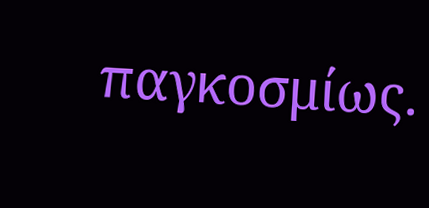παγκοσμίως.